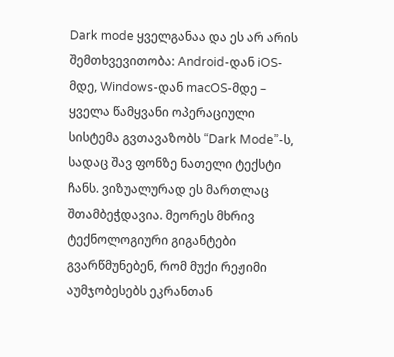Dark mode ყველგანაა და ეს არ არის შემთხვევითობა: Android-დან iOS-მდე, Windows-დან macOS-მდე – ყველა წამყვანი ოპერაციული სისტემა გვთავაზობს “Dark Mode”-ს, სადაც შავ ფონზე ნათელი ტექსტი ჩანს. ვიზუალურად ეს მართლაც შთამბეჭდავია. მეორეს მხრივ ტექნოლოგიური გიგანტები გვარწმუნებენ, რომ მუქი რეჟიმი აუმჯობესებს ეკრანთან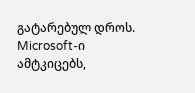გატარებულ დროს.
Microsoft-ი ამტკიცებს,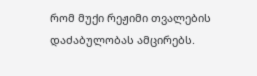რომ მუქი რეჟიმი თვალების დაძაბულობას ამცირებს.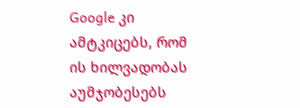Google კი ამტკიცებს, რომ ის ხილვადობას აუმჯობესებს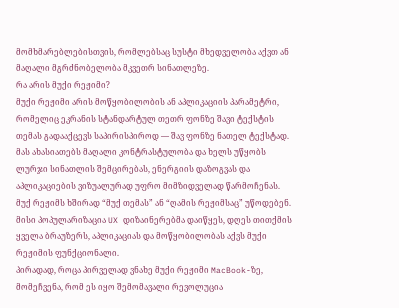მომხმარებლებისთვის, რომლებსაც სუსტი მხედველობა აქვთ ან მაღალი მგრძნობელობა მკვეთრ სინათლეზე.
რა არის მუქი რეჟიმი?
მუქი რეჟიმი არის მოწყობილობის ან აპლიკაციის პარამეტრი, რომელიც ეკრანის სტანდარტულ თეთრ ფონზე შავი ტექსტის თემას გადააქცევს საპირისპიროდ — შავ ფონზე ნათელ ტექსტად. მას ახასიათებს მაღალი კონტრასტულობა და ხელს უწყობს ლურჯი სინათლის შემცირებას, ენერგიის დაზოგვას და აპლიკაციების ვიზუალურად უფრო მიმზიდველად წარმოჩენას.
მუქ რეჟიმს ხშირად “მუქ თემას” ან “ღამის რეჟიმსაც” უწოდებენ. მისი პოპულარიზაცია UX დიზაინერებმა დაიწყეს, დღეს თითქმის ყველა ბრაუზერს, აპლიკაციას და მოწყობილობას აქვს მუქი რეჟიმის ფუნქციონალი.
პირადად, როცა პირველად ვნახე მუქი რეჟიმი MacBook-ზე, მომეჩვენა, რომ ეს იყო შემომავალი რევოლუცია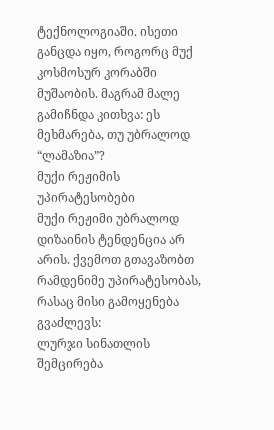ტექნოლოგიაში. ისეთი განცდა იყო, როგორც მუქ კოსმოსურ კორაბში მუშაობის. მაგრამ მალე გამიჩნდა კითხვა: ეს მეხმარება, თუ უბრალოდ “ლამაზია”?
მუქი რეჟიმის უპირატესობები
მუქი რეჟიმი უბრალოდ დიზაინის ტენდენცია არ არის. ქვემოთ გთავაზობთ რამდენიმე უპირატესობას, რასაც მისი გამოყენება გვაძლევს:
ლურჯი სინათლის შემცირება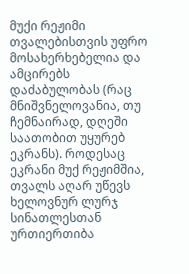მუქი რეჟიმი თვალებისთვის უფრო მოსახერხებელია და ამცირებს დაძაბულობას (რაც მნიშვნელოვანია, თუ ჩემნაირად, დღეში საათობით უყურებ ეკრანს). როდესაც ეკრანი მუქ რეჟიმშია, თვალს აღარ უწევს ხელოვნურ ლურჯ სინათლესთან ურთიერთიბა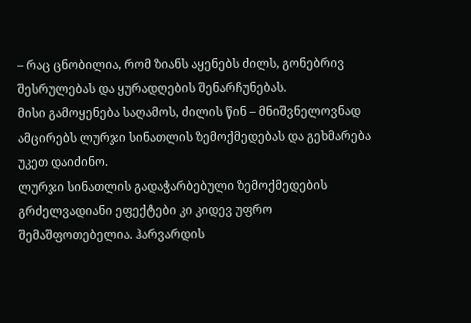– რაც ცნობილია, რომ ზიანს აყენებს ძილს, გონებრივ შესრულებას და ყურადღების შენარჩუნებას.
მისი გამოყენება საღამოს, ძილის წინ – მნიშვნელოვნად ამცირებს ლურჯი სინათლის ზემოქმედებას და გეხმარება უკეთ დაიძინო.
ლურჯი სინათლის გადაჭარბებული ზემოქმედების გრძელვადიანი ეფექტები კი კიდევ უფრო შემაშფოთებელია. ჰარვარდის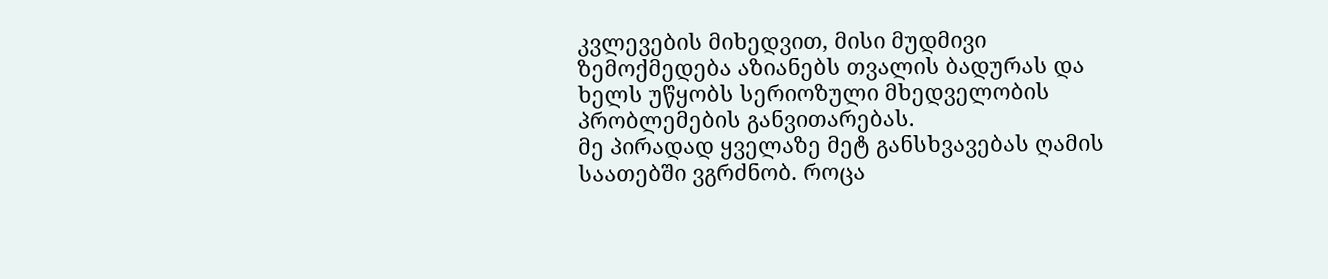კვლევების მიხედვით, მისი მუდმივი ზემოქმედება აზიანებს თვალის ბადურას და ხელს უწყობს სერიოზული მხედველობის პრობლემების განვითარებას.
მე პირადად ყველაზე მეტ განსხვავებას ღამის საათებში ვგრძნობ. როცა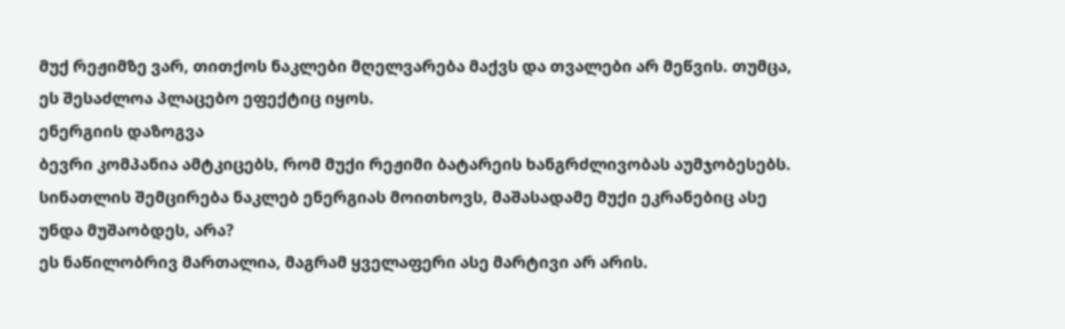მუქ რეჟიმზე ვარ, თითქოს ნაკლები მღელვარება მაქვს და თვალები არ მეწვის. თუმცა, ეს შესაძლოა პლაცებო ეფექტიც იყოს.
ენერგიის დაზოგვა
ბევრი კომპანია ამტკიცებს, რომ მუქი რეჟიმი ბატარეის ხანგრძლივობას აუმჯობესებს. სინათლის შემცირება ნაკლებ ენერგიას მოითხოვს, მაშასადამე მუქი ეკრანებიც ასე უნდა მუშაობდეს, არა?
ეს ნაწილობრივ მართალია, მაგრამ ყველაფერი ასე მარტივი არ არის.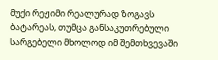მუქი რეჟიმი რეალურად ზოგავს ბატარეას, თუმცა განსაკუთრებული სარგებელი მხოლოდ იმ შემთხვევაში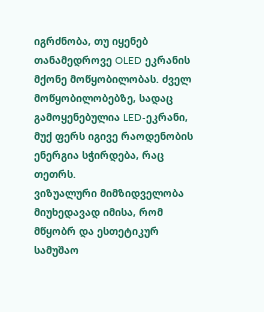იგრძნობა, თუ იყენებ თანამედროვე OLED ეკრანის მქონე მოწყობილობას. ძველ მოწყობილობებზე, სადაც გამოყენებულია LED-ეკრანი, მუქ ფერს იგივე რაოდენობის ენერგია სჭირდება, რაც თეთრს.
ვიზუალური მიმზიდველობა
მიუხედავად იმისა, რომ მწყობრ და ესთეტიკურ სამუშაო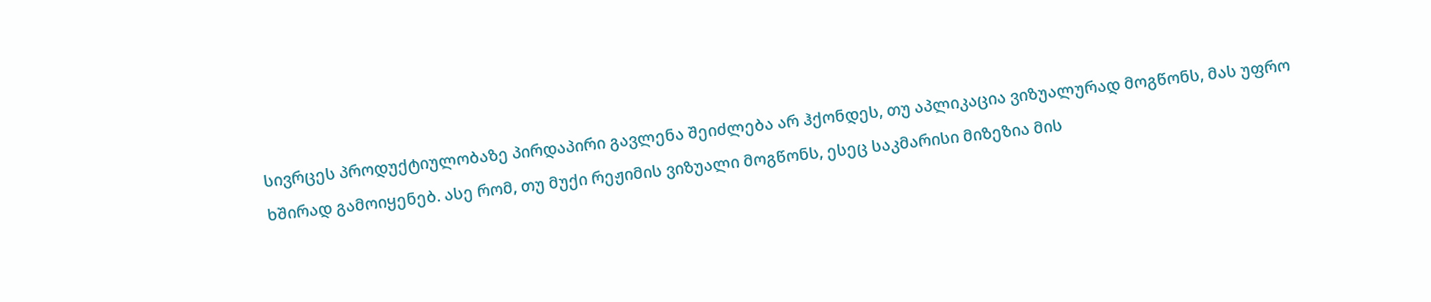სივრცეს პროდუქტიულობაზე პირდაპირი გავლენა შეიძლება არ ჰქონდეს, თუ აპლიკაცია ვიზუალურად მოგწონს, მას უფრო ხშირად გამოიყენებ. ასე რომ, თუ მუქი რეჟიმის ვიზუალი მოგწონს, ესეც საკმარისი მიზეზია მის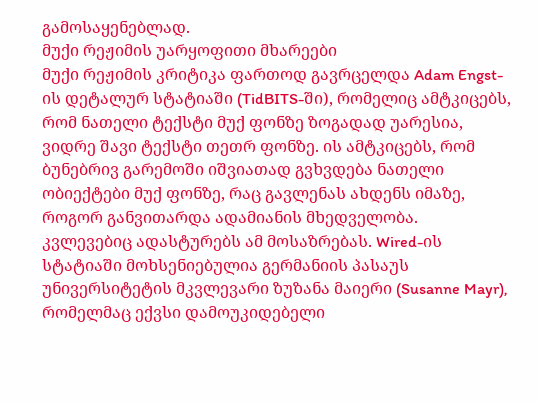გამოსაყენებლად.
მუქი რეჟიმის უარყოფითი მხარეები
მუქი რეჟიმის კრიტიკა ფართოდ გავრცელდა Adam Engst-ის დეტალურ სტატიაში (TidBITS-ში), რომელიც ამტკიცებს, რომ ნათელი ტექსტი მუქ ფონზე ზოგადად უარესია, ვიდრე შავი ტექსტი თეთრ ფონზე. ის ამტკიცებს, რომ ბუნებრივ გარემოში იშვიათად გვხვდება ნათელი ობიექტები მუქ ფონზე, რაც გავლენას ახდენს იმაზე, როგორ განვითარდა ადამიანის მხედველობა.
კვლევებიც ადასტურებს ამ მოსაზრებას. Wired-ის სტატიაში მოხსენიებულია გერმანიის პასაუს უნივერსიტეტის მკვლევარი ზუზანა მაიერი (Susanne Mayr), რომელმაც ექვსი დამოუკიდებელი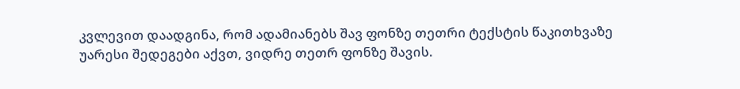კვლევით დაადგინა, რომ ადამიანებს შავ ფონზე თეთრი ტექსტის წაკითხვაზე უარესი შედეგები აქვთ, ვიდრე თეთრ ფონზე შავის.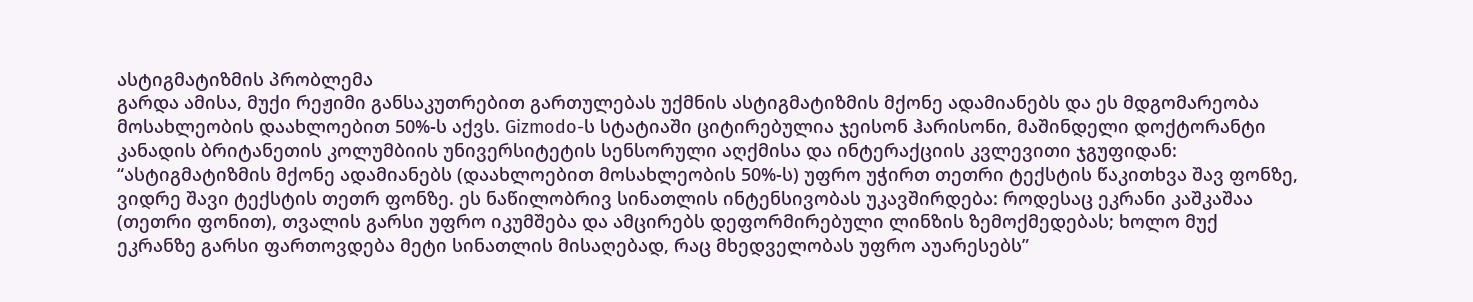ასტიგმატიზმის პრობლემა
გარდა ამისა, მუქი რეჟიმი განსაკუთრებით გართულებას უქმნის ასტიგმატიზმის მქონე ადამიანებს და ეს მდგომარეობა მოსახლეობის დაახლოებით 50%-ს აქვს. Gizmodo-ს სტატიაში ციტირებულია ჯეისონ ჰარისონი, მაშინდელი დოქტორანტი კანადის ბრიტანეთის კოლუმბიის უნივერსიტეტის სენსორული აღქმისა და ინტერაქციის კვლევითი ჯგუფიდან:
“ასტიგმატიზმის მქონე ადამიანებს (დაახლოებით მოსახლეობის 50%-ს) უფრო უჭირთ თეთრი ტექსტის წაკითხვა შავ ფონზე, ვიდრე შავი ტექსტის თეთრ ფონზე. ეს ნაწილობრივ სინათლის ინტენსივობას უკავშირდება: როდესაც ეკრანი კაშკაშაა (თეთრი ფონით), თვალის გარსი უფრო იკუმშება და ამცირებს დეფორმირებული ლინზის ზემოქმედებას; ხოლო მუქ ეკრანზე გარსი ფართოვდება მეტი სინათლის მისაღებად, რაც მხედველობას უფრო აუარესებს”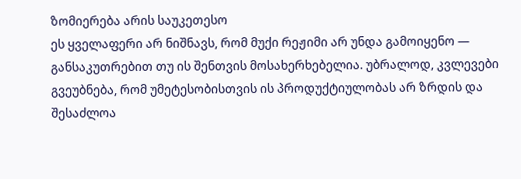ზომიერება არის საუკეთესო
ეს ყველაფერი არ ნიშნავს, რომ მუქი რეჟიმი არ უნდა გამოიყენო — განსაკუთრებით თუ ის შენთვის მოსახერხებელია. უბრალოდ, კვლევები გვეუბნება, რომ უმეტესობისთვის ის პროდუქტიულობას არ ზრდის და შესაძლოა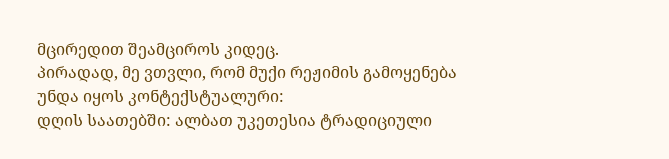მცირედით შეამციროს კიდეც.
პირადად, მე ვთვლი, რომ მუქი რეჟიმის გამოყენება უნდა იყოს კონტექსტუალური:
დღის საათებში: ალბათ უკეთესია ტრადიციული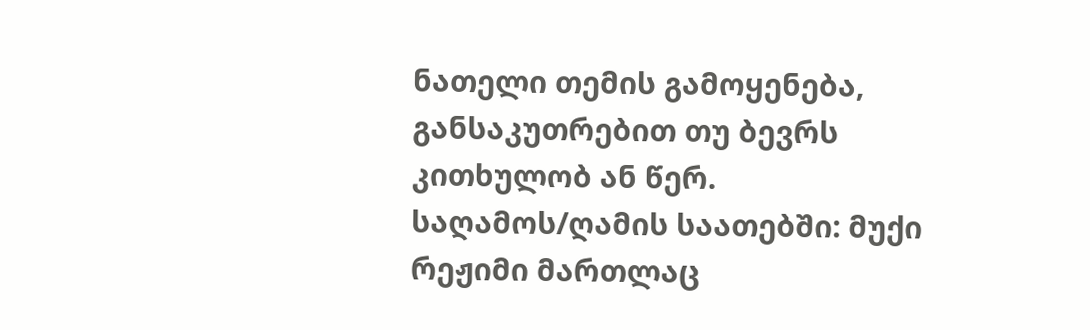ნათელი თემის გამოყენება, განსაკუთრებით თუ ბევრს კითხულობ ან წერ.
საღამოს/ღამის საათებში: მუქი რეჟიმი მართლაც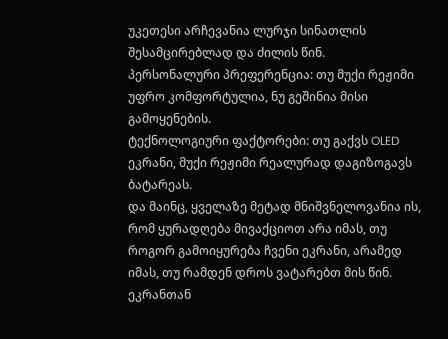უკეთესი არჩევანია ლურჯი სინათლის შესამცირებლად და ძილის წინ.
პერსონალური პრეფერენცია: თუ მუქი რეჟიმი უფრო კომფორტულია, ნუ გეშინია მისი გამოყენების.
ტექნოლოგიური ფაქტორები: თუ გაქვს OLED ეკრანი, მუქი რეჟიმი რეალურად დაგიზოგავს ბატარეას.
და მაინც, ყველაზე მეტად მნიშვნელოვანია ის, რომ ყურადღება მივაქციოთ არა იმას, თუ როგორ გამოიყურება ჩვენი ეკრანი, არამედ იმას, თუ რამდენ დროს ვატარებთ მის წინ. ეკრანთან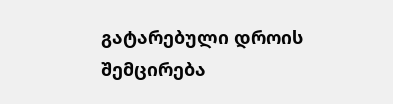გატარებული დროის შემცირება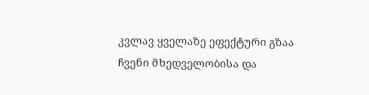კვლავ ყველაზე ეფექტური გზაა ჩვენი მხედველობისა და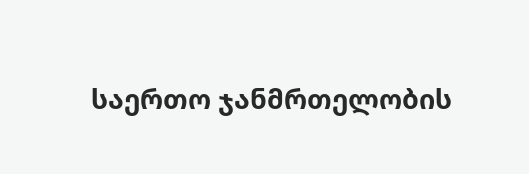საერთო ჯანმრთელობის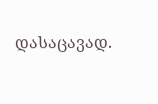დასაცავად.